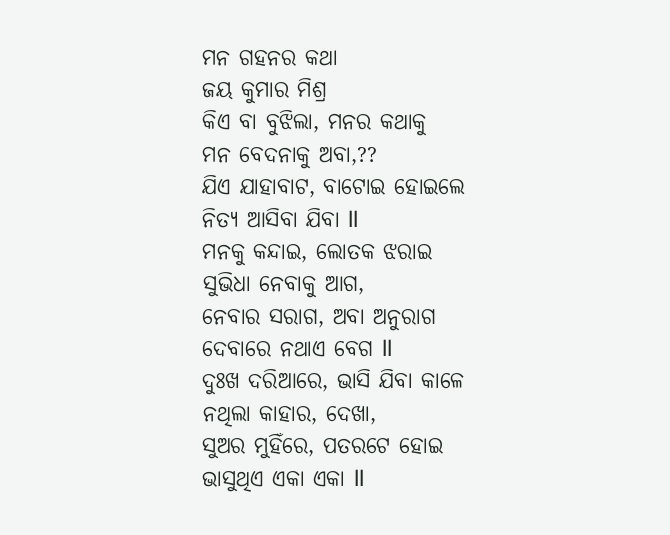ମନ ଗହନର କଥା
ଜୟ କୁମାର ମିଶ୍ର
କିଏ ବା ବୁଝିଲା, ମନର କଥାକୁ
ମନ ବେଦନାକୁ ଅବା,??
ଯିଏ ଯାହାବାଟ, ବାଟୋଇ ହୋଇଲେ
ନିତ୍ୟ ଆସିବା ଯିବା ll
ମନକୁ କନ୍ଦାଇ, ଲୋତକ ଝରାଇ
ସୁଭିଧା ନେବାକୁ ଆଗ,
ନେବାର ସରାଗ, ଅବା ଅନୁରାଗ
ଦେବାରେ ନଥାଏ ବେଗ ll
ଦୁଃଖ ଦରିଆରେ, ଭାସି ଯିବା କାଳେ
ନଥିଲା କାହାର, ଦେଖା,
ସୁଅର ମୁହିଁରେ, ପତରଟେ ହୋଇ
ଭାସୁଥିଏ ଏକା ଏକା ll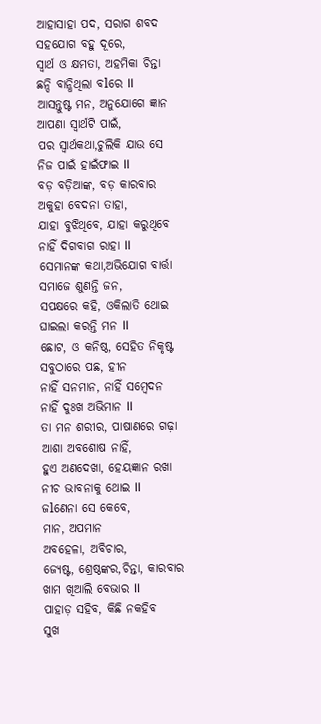ଆହାସାହା ପଦ, ସରାଗ ଶବଦ
ସହଯୋଗ ବହୁ ଦୂରେ,
ସ୍ୱାର୍ଥ ଓ କ୍ଷମତା, ଅହମିକା ଚିନ୍ତା
ଛନ୍ଦି ବାନ୍ଧିଥିଲା ବlରେ ll
ଆସନ୍ତୁଷ୍ଟ ମନ, ଅନୁଯୋଗେ ଜ୍ଞାନ
ଆପଣା ସ୍ୱାର୍ଥଟି ପାଇଁ,
ପର ସ୍ୱାର୍ଥକଥା,ଚୁଲିକି ଯାଉ ସେ
ନିଜ ପାଇଁ ହାଇଁଫାଇ ll
ବଡ଼ ବଡ଼ିଆଙ୍କ, ବଡ଼ କାରବାର
ଅକୁହା ବେଦନା ତାହା,
ଯାହା ବୁଝିଥିବେ, ଯାହା କରୁଥିବେ
ନାହିଁ ଦିଗବାଗ ରାହା ll
ସେମାନଙ୍କ କଥା,ଅଭିଯୋଗ ବାର୍ତ୍ତା
ସମାଜେ ଶୁଣନ୍ତି ଜନ,
ସପକ୍ଷରେ କହି, ଓକିଲାତି ଥୋଇ
ଘାଇଲା କରନ୍ତି ମନ ll
ଛୋଟ, ଓ କନିଷ୍ଠ, ସେହିତ ନିକୃଷ୍ଟ
ସବୁଠାରେ ପଛ, ହୀନ
ନାହିଁ ସନମାନ, ନାହିଁ ସମ୍ବେଦନ
ନାହିଁ ଦୁଃଖ ଅଭିମାନ ll
ତା ମନ ଶରୀର, ପାଷାଣରେ ଗଢ଼ା
ଆଶା ଅବଶୋଷ ନାହିଁ,
ହୁଏ ଅଣଦେଖା, ହେୟଜ୍ଞାନ ରଖା
ନୀଚ ଭାବନାକୁ ଥୋଇ ll
ଜlଣେନା ସେ କେବେ,
ମାନ, ଅପମାନ
ଅବହେଳା, ଅବିଚାର,
ଜ୍ୟେଷ୍ଟ, ଶ୍ରେଷ୍ଠଙ୍କର,ଚିନ୍ତା, କାରବାର
ଖାମ ଖିଆଲି ବେଭାର ll
ପାହାଡ଼ ସହିବ, କିଛି ନକହିବ
ସୁଖ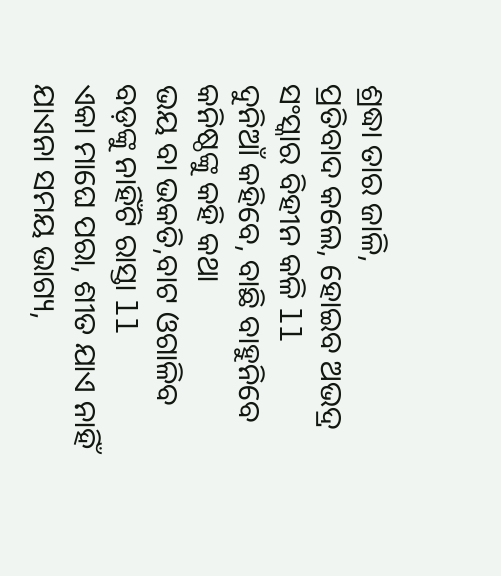ଶ୍ରଦ୍ଧା ତାର ଜାଳି,
ପ୍ରତିବାଦ କଲେ, ହୋଇବ ଅଭଦ୍ର
ସଂସ୍କାର ବିହୀନ କଳି ll
ଦୁନିଆଁ କହିବେ, ବାଛି ବାହୁନିବେ
କନିଷ୍ଠଙ୍କୁ କହି କଥା
ଭୟ ବା ଭକତି,ବାଟ ଓଗାଳିବ
ବଡ଼ଙ୍କୁ ନାହିଁଟି ରାସ୍ତା ll
ଏକା ମାଘେ ପରା, ଶୀତ ଯାଏ ନାହିଁ
ଯାଏନା ସମୟ ଭାଗ୍ୟ,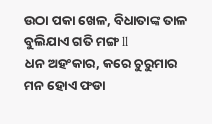ଉଠା ପକା ଖେଳ, ବିଧାତାଙ୍କ ତାଳ
ବୁଲିଯାଏ ଗତି ମଙ୍ଗ ll
ଧନ ଅହଂକାର, କରେ ଚୁରୁମାର
ମନ ହୋଏ ଫଡା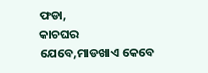ଫଡା,
କାଚଘର ଯେବେ,ମାଡଖାଏ କେବେ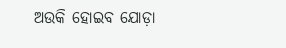ଅଉକି ହୋଇବ ଯୋଡ଼ା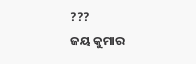???
ଜୟ କୁମାର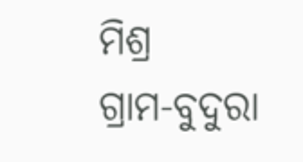ମିଶ୍ର
ଗ୍ରାମ-ବୁଦୁରା